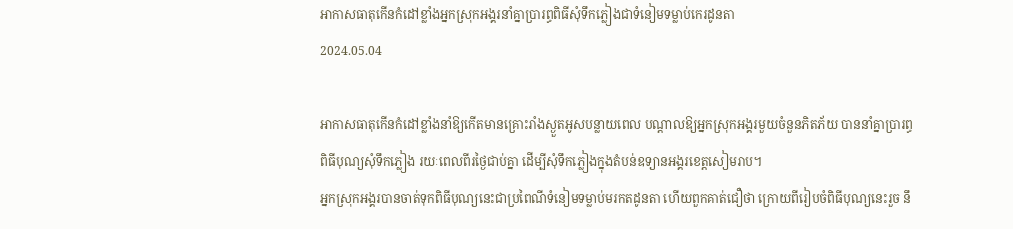អាកាសធាតុកើនកំដៅខ្លាំងអ្នកស្រុកអង្គរនាំគ្នាប្រារព្ធពិធីសុំទឹកភ្លៀងជាទំនៀមទម្លាប់កេរដូនតា
2024.05.04

អាកាសធាតុកើនកំដៅខ្លាំងនាំឱ្យកើតមានគ្រោះរាំងស្ងួតអូសបន្លាយពេល បណ្តាលឱ្យអ្នកស្រុកអង្គរមួយចំនួនភិតភ័យ បាននាំគ្នាប្រារព្ធពិធីបុណ្យសុំទឹកភ្លៀង រយៈពេលពីរថ្ងៃជាប់គ្នា ដើម្បីសុំទឹកភ្លៀងក្នុងតំបន់ឧទ្យានអង្គរខេត្តសៀមរាប។
អ្នកស្រុកអង្គរបានចាត់ទុកពិធីបុណ្យនេះជាប្រពៃណីទំនៀមទម្លាប់មរកតដូនតា ហើយពួកគាត់ជឿថា ក្រោយពីរៀបចំពិធីបុណ្យនេះរួច នឹ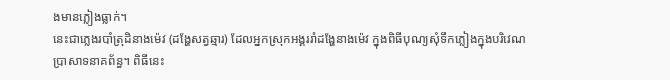ងមានភ្លៀងធ្លាក់។
នេះជាភ្លេងរបាំត្រុដិនាងម៉េវ (ដង្ហែសត្វឆ្មារ) ដែលអ្នកស្រុកអង្គររាំដង្ហែនាងម៉េវ ក្នុងពិធីបុណ្យសុំទឹកភ្លៀងក្នុងបរិវេណប្រាសាទនាគព័ន្ធ។ ពិធីនេះ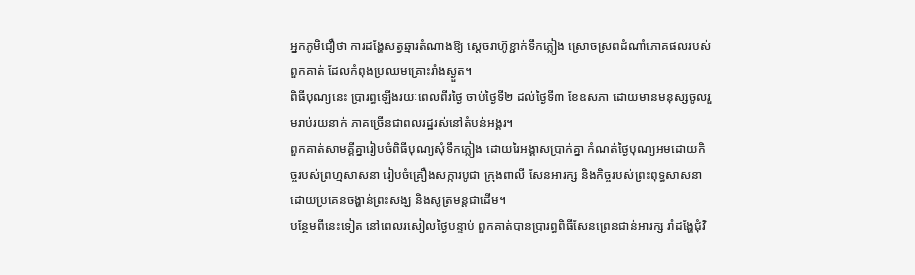អ្នកភូមិជឿថា ការដង្ហែសត្វឆ្មារតំណាងឱ្យ ស្តេចរាហ៊ូខ្ជាក់ទឹកភ្លៀង ស្រោចស្រពដំណាំភោគផលរបស់ពួកគាត់ ដែលកំពុងប្រឈមគ្រោះរាំងស្ងួត។
ពិធីបុណ្យនេះ ប្រារព្ធឡើងរយៈពេលពីរថ្ងៃ ចាប់ថ្ងៃទី២ ដល់ថ្ងៃទី៣ ខែឧសភា ដោយមានមនុស្សចូលរួមរាប់រយនាក់ ភាគច្រើនជាពលរដ្ឋរស់នៅតំបន់អង្គរ។
ពួកគាត់សាមគ្គីគ្នារៀបចំពិធីបុណ្យសុំទឹកភ្លៀង ដោយរៃអង្គាសប្រាក់គ្នា កំណត់ថ្ងៃបុណ្យអមដោយកិច្ចរបស់ព្រហ្មសាសនា រៀបចំគ្រឿងសក្ការបូជា ក្រុងពាលី សែនអារក្ស និងកិច្ចរបស់ព្រះពុទ្ធសាសនាដោយប្រគេនចង្ហាន់ព្រះសង្ឃ និងសូត្រមន្តជាដើម។
បន្ថែមពីនេះទៀត នៅពេលរសៀលថ្ងៃបន្ទាប់ ពួកគាត់បានប្រារព្ធពិធីសែនព្រេនជាន់អារក្ស រាំដង្ហែជុំវិ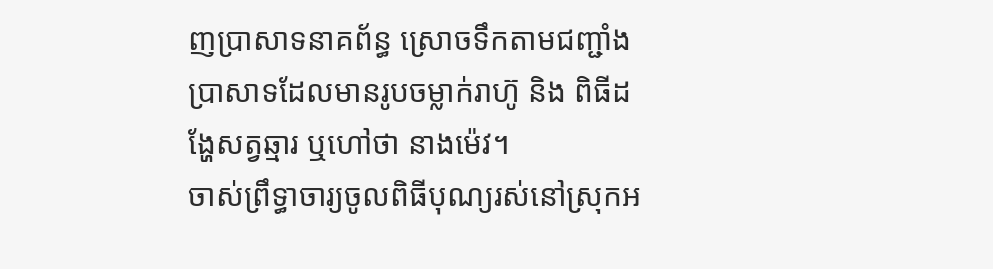ញប្រាសាទនាគព័ន្ធ ស្រោចទឹកតាមជញ្ជាំងប្រាសាទដែលមានរូបចម្លាក់រាហ៊ូ និង ពិធីដង្ហែសត្វឆ្មារ ឬហៅថា នាងម៉េវ។
ចាស់ព្រឹទ្ធាចារ្យចូលពិធីបុណ្យរស់នៅស្រុកអ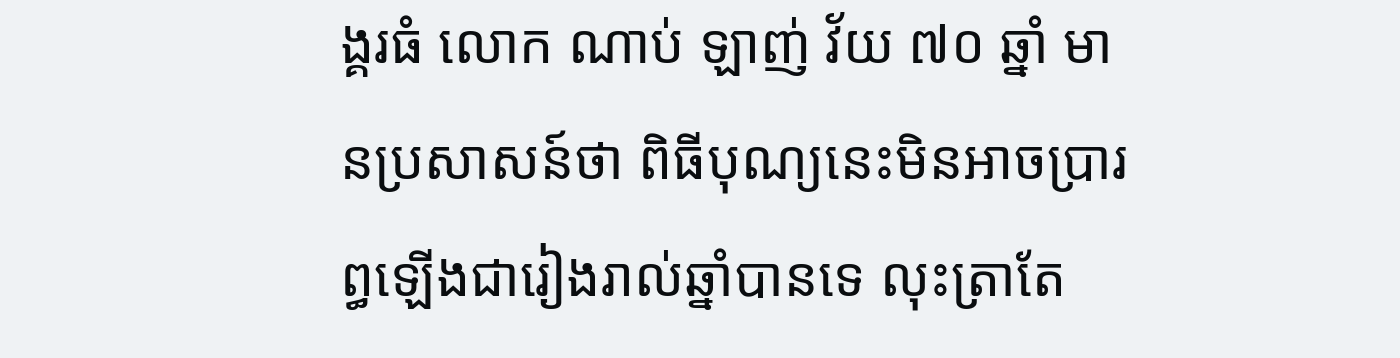ង្គរធំ លោក ណាប់ ឡាញ់ វ័យ ៧០ ឆ្នាំ មានប្រសាសន៍ថា ពិធីបុណ្យនេះមិនអាចប្រារព្ធឡើងជារៀងរាល់ឆ្នាំបានទេ លុះត្រាតែ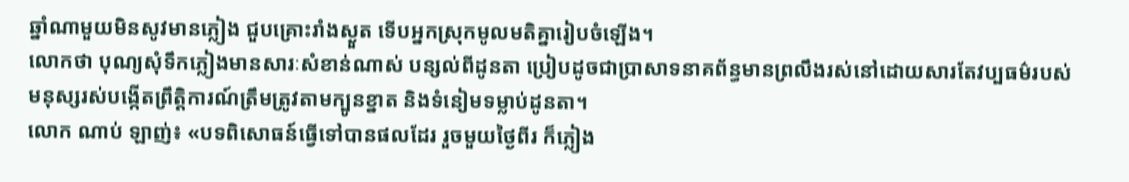ឆ្នាំណាមួយមិនសូវមានភ្លៀង ជួបគ្រោះរាំងស្ងួត ទើបអ្នកស្រុកមូលមតិគ្នារៀបចំឡើង។
លោកថា បុណ្យសុំទឹកភ្លៀងមានសារៈសំខាន់ណាស់ បន្សល់ពីដូនតា ប្រៀបដូចជាប្រាសាទនាគព័ន្ធមានព្រលឹងរស់នៅដោយសារតែវប្បធម៌របស់មនុស្សរស់បង្កើតព្រឹត្តិការណ៍ត្រឹមត្រូវតាមក្បូនខ្នាត និងទំនៀមទម្លាប់ដូនតា។
លោក ណាប់ ឡាញ់៖ «បទពិសោធន៍ធ្វើទៅបានផលដែរ រួចមួយថ្ងៃពីរ ក៏ភ្លៀង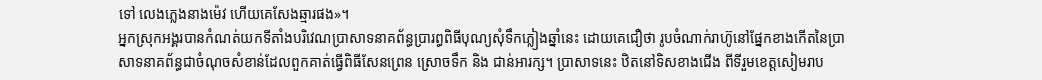ទៅ លេងភ្លេងនាងម៉េវ ហើយគេសែងឆ្មារផង»។
អ្នកស្រុកអង្គរបានកំណត់យកទីតាំងបរិវេណប្រាសាទនាគព័ន្ធប្រារព្ធពិធីបុណ្យសុំទឹកភ្លៀងឆ្នាំនេះ ដោយគេជឿថា រូបចំណាក់រាហ៊ូនៅផ្នែកខាងកើតនៃប្រាសាទនាគព័ន្ធជាចំណុចសំខាន់ដែលពួកគាត់ធ្វើពិធីសែនព្រេន ស្រោចទឹក និង ជាន់អារក្ស។ ប្រាសាទនេះ ឋិតនៅទិសខាងជើង ពីទីរួមខេត្តសៀមរាប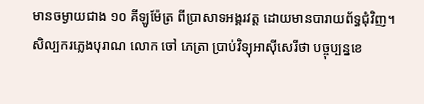មានចម្ងាយជាង ១០ គីឡូម៉ែត្រ ពីប្រាសាទអង្គរវត្ត ដោយមានបារាយព័ទ្ធជុំវិញ។
សិល្បករភ្លេងបុរាណ លោក ចៅ ភេត្រា ប្រាប់វិទ្យុអាស៊ីសេរីថា បច្ចុប្បន្នខេ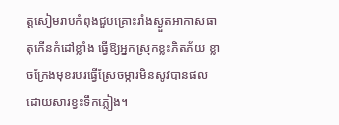ត្តសៀមរាបកំពុងជួបគ្រោះរាំងស្ងួតអាកាសធាតុកើនកំដៅខ្លាំង ធ្វើឱ្យអ្នកស្រុកខ្លះភិតភ័យ ខ្លាចក្រែងមុខរបរធ្វើស្រែចម្ការមិនសូវបានផលដោយសារខ្វះទឹកភ្លៀង។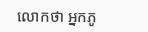លោកថា អ្នកភូ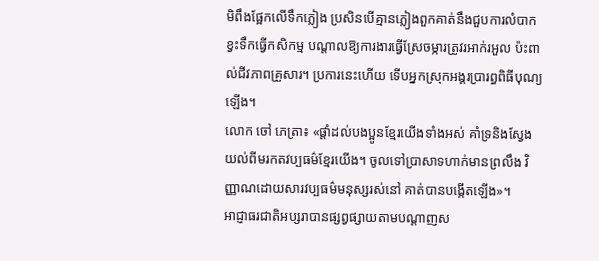មិពឹងផ្អែកលើទឹកភ្លៀង ប្រសិនបើគ្មានភ្លៀងពួកគាត់នឹងជួបការលំបាក ខ្វះទឹកធ្វើកសិកម្ម បណ្តាលឱ្យការងារធ្វើស្រែចម្ការត្រូវរអាក់រអួល ប៉ះពាល់ជីវភាពគ្រួសារ។ ប្រការនេះហើយ ទើបអ្នកស្រុកអង្គរប្រារព្ធពិធីបុណ្យឡើង។
លោក ចៅ ភេត្រា៖ «ផ្តាំដល់បងប្អូនខ្មែរយើងទាំងអស់ គាំទ្រនិងស្វែងយល់ពីមរកតវប្បធម៌ខ្មែរយើង។ ចូលទៅប្រាសាទហាក់មានព្រលឹង វិញ្ញាណដោយសារវប្បធម៌មនុស្សរស់នៅ គាត់បានបង្កើតឡើង»។
អាជ្ញាធរជាតិអប្សរាបានផ្សព្វផ្សាយតាមបណ្ដាញស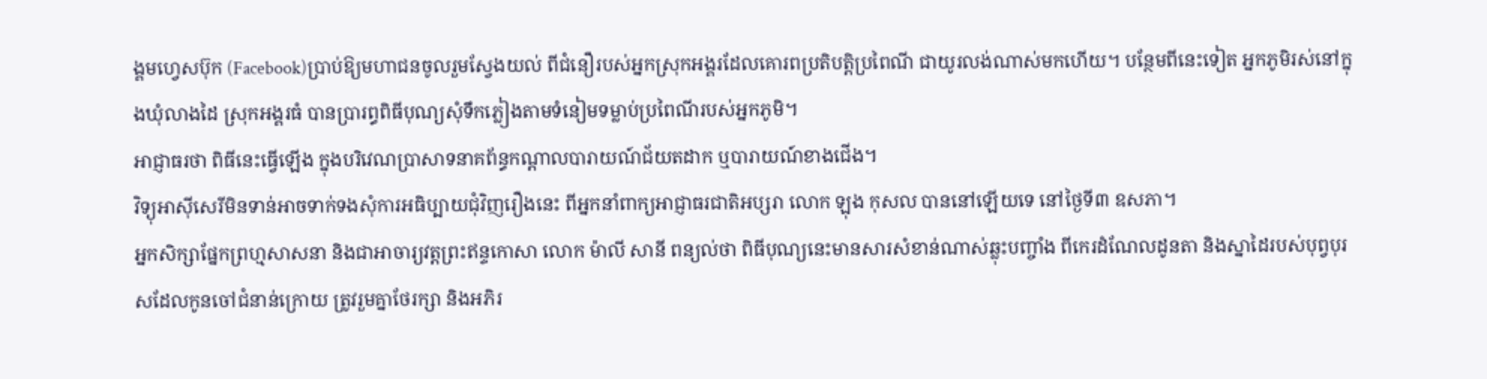ង្គមហ្វេសប៊ុក (Facebook)ប្រាប់ឱ្យមហាជនចូលរួមស្វែងយល់ ពីជំនឿរបស់អ្នកស្រុកអង្គរដែលគោរពប្រតិបត្តិប្រពៃណី ជាយូរលង់ណាស់មកហើយ។ បន្ថែមពីនេះទៀត អ្នកភូមិរស់នៅក្នុងឃុំលាងដៃ ស្រុកអង្គរធំ បានប្រារព្ធពិធីបុណ្យសុំទឹកភ្លៀងតាមទំនៀមទម្លាប់ប្រពៃណីរបស់អ្នកភូមិ។
អាជ្ញាធរថា ពិធីនេះធ្វើឡើង ក្នុងបរិវេណប្រាសាទនាគព័ន្ធកណ្តាលបារាយណ៍ជ័យតដាក ឬបារាយណ៍ខាងជើង។
វិទ្យុអាស៊ីសេរីមិនទាន់អាចទាក់ទងសុំការអធិប្បាយជុំវិញរឿងនេះ ពីអ្នកនាំពាក្យអាជ្ញាធរជាតិអប្សរា លោក ឡុង កុសល បាននៅឡើយទេ នៅថ្ងៃទី៣ ឧសភា។
អ្នកសិក្សាផ្នែកព្រហ្មសាសនា និងជាអាចារ្យវត្តព្រះឥន្ទកោសា លោក ម៉ាលី សានី ពន្យល់ថា ពិធីបុណ្យនេះមានសារសំខាន់ណាស់ឆ្លុះបញ្ចាំង ពីកេរដំណែលដូនតា និងស្នាដៃរបស់បុព្វបុរសដែលកូនចៅជំនាន់ក្រោយ ត្រូវរួមគ្នាថែរក្សា និងអភិរ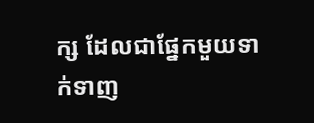ក្ស ដែលជាផ្នែកមួយទាក់ទាញ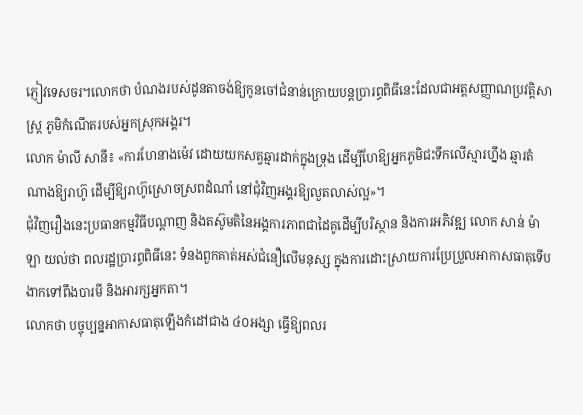ភ្ញៀវទេសចរ។លោកថា បំណងរបស់ដូនតាចង់ឱ្យកូនចៅជំនាន់ក្រោយបន្តប្រារព្ធពិធីនេះដែលជាអត្តសញ្ញាណប្រវត្តិសាស្ត្រ ភូមិកំណើតរបស់អ្នកស្រុកអង្គរ។
លោក ម៉ាលី សានី៖ «ការហែនាងម៉េវ ដោយយកសត្វឆ្មារដាក់ក្នុងទ្រុង ដើម្បីហែឱ្យអ្នកភូមិជះទឹកលើស្មារហ្នឹង ឆ្មារតំណាងឱ្យរាហ៊ូ ដើម្បីឱ្យរាហ៊ូស្រោចស្រពដំណាំ នៅជុំវិញអង្គរឱ្យលួតលាស់ល្អ»។
ជុំវិញរឿងនេះប្រធានកម្មវិធីបណ្ដាញ និងតស៊ូមតិនៃអង្គការភាពជាដៃគូដើម្បីបរិស្ថាន និងការអភិវឌ្ឍ លោក សាន់ ម៉ាឡា យល់ថា ពលរដ្ឋប្រារព្ធពិធីនេះ ទំនងពួកគាត់អស់ជំនឿលើមនុស្ស ក្នុងការដោះស្រាយការប្រែប្រួលអាកាសធាតុទើបងាកទៅពឹងបារមី និងអារក្សអ្នកតា។
លោកថា បច្ចុប្បន្នអាកាសធាតុឡើងកំដៅជាង ៤០អង្សា ធ្វើឱ្យពលរ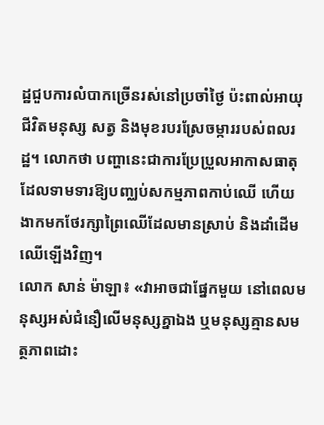ដ្ឋជួបការលំបាកច្រើនរស់នៅប្រចាំថ្ងៃ ប៉ះពាល់អាយុជីវិតមនុស្ស សត្វ និងមុខរបរស្រែចម្ការរបស់ពលរដ្ឋ។ លោកថា បញ្ហានេះជាការប្រែប្រួលអាកាសធាតុ ដែលទាមទារឱ្យបញ្ឈប់សកម្មភាពកាប់ឈើ ហើយងាកមកថែរក្សាព្រៃឈើដែលមានស្រាប់ និងដាំដើមឈើឡើងវិញ។
លោក សាន់ ម៉ាឡា៖ «វាអាចជាផ្នែកមួយ នៅពេលមនុស្សអស់ជំនឿលើមនុស្សគ្នាឯង ឬមនុស្សគ្មានសមត្ថភាពដោះ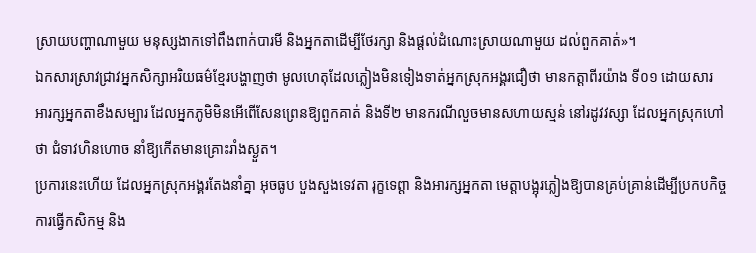ស្រាយបញ្ហាណាមួយ មនុស្សងាកទៅពឹងពាក់បារមី និងអ្នកតាដើម្បីថែរក្សា និងផ្តល់ដំណោះស្រាយណាមួយ ដល់ពួកគាត់»។
ឯកសារស្រាវជ្រាវអ្នកសិក្សាអរិយធម៌ខ្មែរបង្ហាញថា មូលហេតុដែលភ្លៀងមិនទៀងទាត់អ្នកស្រុកអង្គរជឿថា មានកត្តាពីរយ៉ាង ទី០១ ដោយសារ អារក្សអ្នកតាខឹងសម្បារ ដែលអ្នកភូមិមិនអើពើសែនព្រេនឱ្យពួកគាត់ និងទី២ មានករណីលួចមានសហាយស្មន់ នៅរដូវវស្សា ដែលអ្នកស្រុកហៅថា ជំទាវហិនហោច នាំឱ្យកើតមានគ្រោះរាំងស្ងួត។
ប្រការនេះហើយ ដែលអ្នកស្រុកអង្គរតែងនាំគ្នា អុចធូប បួងសួងទេវតា រុក្ខទេព្តា និងអារក្សអ្នកតា មេត្តាបង្អុរភ្លៀងឱ្យបានគ្រប់គ្រាន់ដើម្បីប្រកបកិច្ចការធ្វើកសិកម្ម និង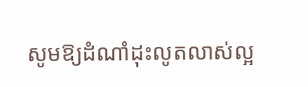សូមឱ្យដំណាំដុះលូតលាស់ល្អ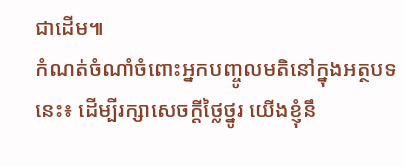ជាដើម៕
កំណត់ចំណាំចំពោះអ្នកបញ្ចូលមតិនៅក្នុងអត្ថបទនេះ៖ ដើម្បីរក្សាសេចក្ដីថ្លៃថ្នូរ យើងខ្ញុំនឹ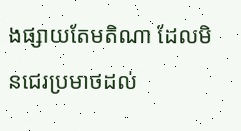ងផ្សាយតែមតិណា ដែលមិនជេរប្រមាថដល់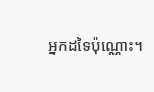អ្នកដទៃប៉ុណ្ណោះ។